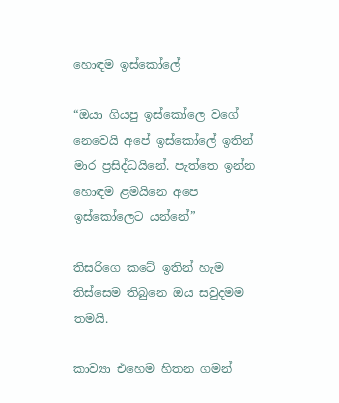හොඳම ඉස්කෝලේ

“ඔයා ගියපු ඉස්කෝලෙ වගේ නෙවෙයි අපේ ඉස්කෝලේ ඉතින් මාර ප්‍රසිද්ධයිනේ. පැත්තෙ ඉන්න හොඳම ළමයිනෙ අපෙ ඉස්කෝලෙට යන්නේ”

තිසරිගෙ කටේ ඉතින් හැම තිස්සෙම තිබුනෙ ඔය සවුදමම තමයි.

කාව්‍යා එහෙම හිතන ගමන්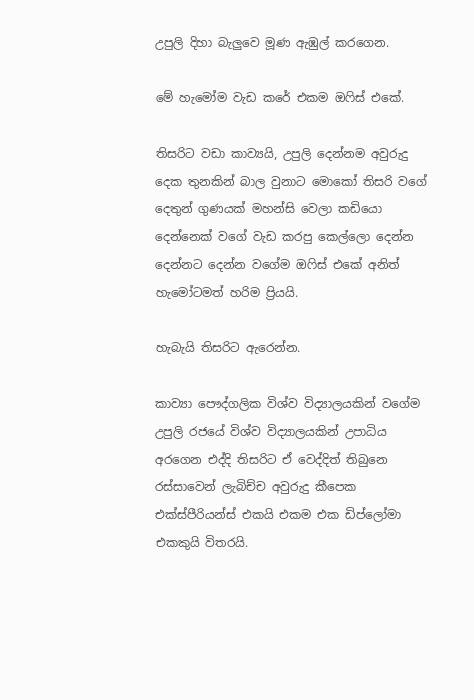උපුලි දිහා බැලුවෙ මූණ ඇඹුල් කරගෙන.

මේ හැමෝම වැඩ කරේ එකම ඔෆිස් එකේ.

තිසරිට වඩා කාව්‍යයි, උපුලි දෙන්නම අවුරුදු දෙක තුනකින් බාල වුනාට මොකෝ තිසරි වගේ දෙතුන් ගුණයක් මහන්සි වෙලා කඩියො දෙන්නෙක් වගේ වැඩ කරපු කෙල්ලො දෙන්න දෙන්නට දෙන්න වගේම ඔෆිස් එකේ අනිත් හැමෝටමත් හරිම ප්‍රියයි.

හැබැයි තිසරිට ඇරෙන්න.

කාව්‍යා පෞද්ගලික විශ්ව විද්‍යාලයකින් වගේම උපුලි රජයේ විශ්ව විද්‍යාලයකින් උපාධිය අරගෙන එද්දි තිසරිට ඒ වෙද්දිත් තිබුනෙ රස්සාවෙන් ලැබිච්ච අවුරුදු කීපෙක එක්ස්පීරියන්ස් එකයි එකම එක ඩිප්ලෝමා එකකුයි විතරයි.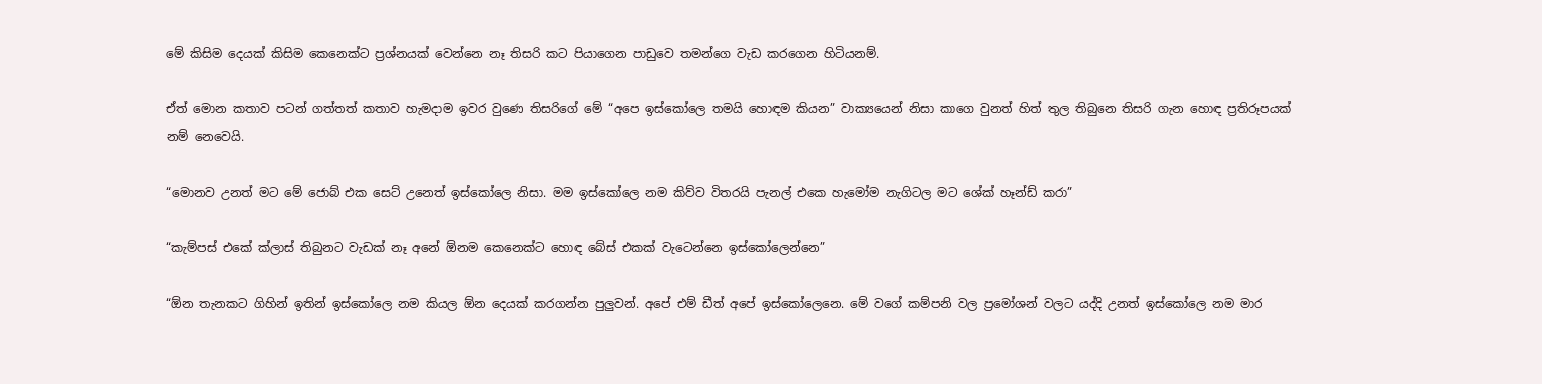මේ කිසිම දෙයක් කිසිම කෙනෙක්ට ප්‍රශ්නයක් වෙන්නෙ නෑ තිසරි කට පියාගෙන පාඩුවෙ තමන්ගෙ වැඩ කරගෙන හිටියනම්.

ඒත් මොන කතාව පටන් ගත්තත් කතාව හැමදාම ඉවර වුණෙ තිසරිගේ මේ “අපෙ ඉස්කෝලෙ තමයි හොඳම කියන” වාක්‍යයෙන් නිසා කාගෙ වුනත් හිත් තුල තිබුනෙ තිසරි ගැන හොඳ ප්‍රතිරූපයක් නම් නෙවෙයි.

“මොනව උනත් මට මේ ජොබ් එක සෙට් උනෙත් ඉස්කෝලෙ නිසා. මම ඉස්කෝලෙ නම කිව්ව විතරයි පැනල් එකෙ හැමෝම නැගිටල මට ශේක් හෑන්ඩ් කරා”

“කැම්පස් එකේ ක්ලාස් තිබුනට වැඩක් නෑ අනේ ඕනම කෙනෙක්ට හොඳ බේස් එකක් වැටෙන්නෙ ඉස්කෝලෙන්නෙ”

“ඕන තැනකට ගිහින් ඉතින් ඉස්කෝලෙ නම කියල ඕන දෙයක් කරගන්න පුලුවන්. අපේ එම් ඩීත් අපේ ඉස්කෝලෙනෙ. මේ වගේ කම්පනි වල ප්‍රමෝශන් වලට යද්දි උනත් ඉස්කෝලෙ නම මාර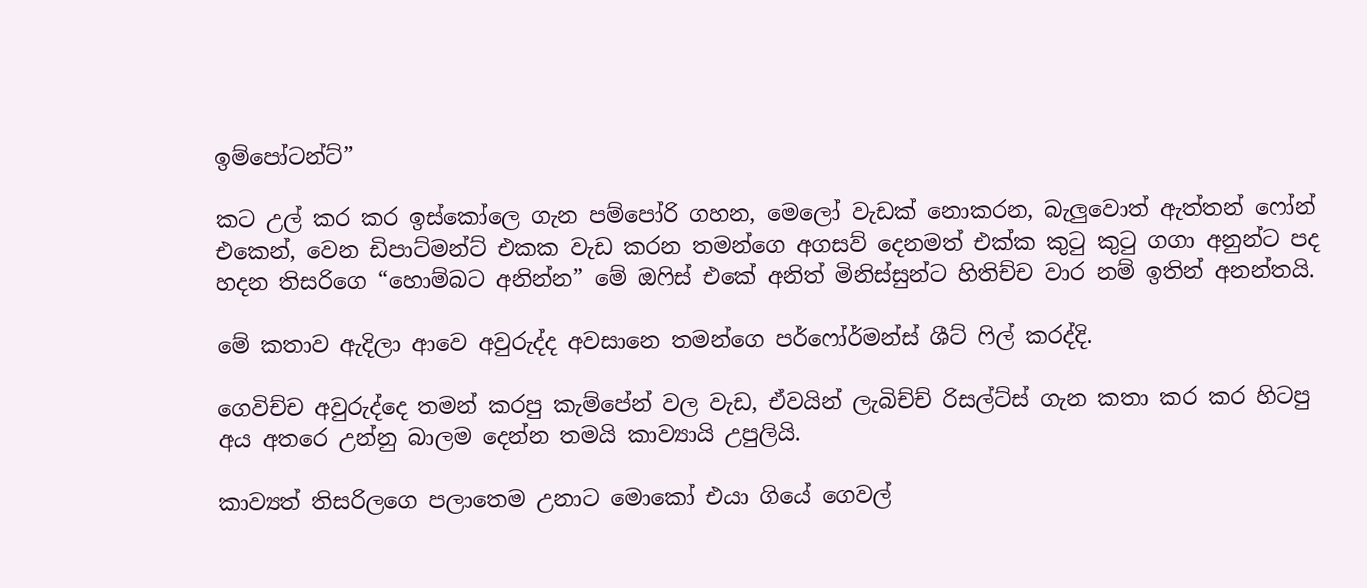ඉම්පෝටන්ට්”

කට උල් කර කර ඉස්කෝලෙ ගැන පම්පෝරි ගහන, මෙලෝ වැඩක් නොකරන, බැලුවොත් ඇත්තන් ෆෝන් එකෙන්, වෙන ඩිපාට්මන්ට් එකක වැඩ කරන තමන්ගෙ අගසව් දෙනමත් එක්ක කුටු කුටු ගගා අනුන්ට පද හදන තිසරිගෙ “හොම්බට අනින්න” මේ ඔෆිස් එකේ අනිත් මිනිස්සුන්ට හිතිච්ච වාර නම් ඉතින් අනන්තයි.

මේ කතාව ඇදිලා ආවෙ අවුරුද්ද අවසානෙ තමන්ගෙ පර්ෆෝර්මන්ස් ශීට් ෆිල් කරද්දි.

ගෙවිච්ච අවුරුද්දෙ තමන් කරපු කැම්පේන් වල වැඩ, ඒවයින් ලැබිච්ච් රිසල්ට්ස් ගැන කතා කර කර හිටපු අය අතරෙ උන්නු බාලම දෙන්න තමයි කාව්‍යායි උපුලියි.

කාව්‍යත් තිසරිලගෙ පලාතෙම උනාට මොකෝ එයා ගියේ ගෙවල්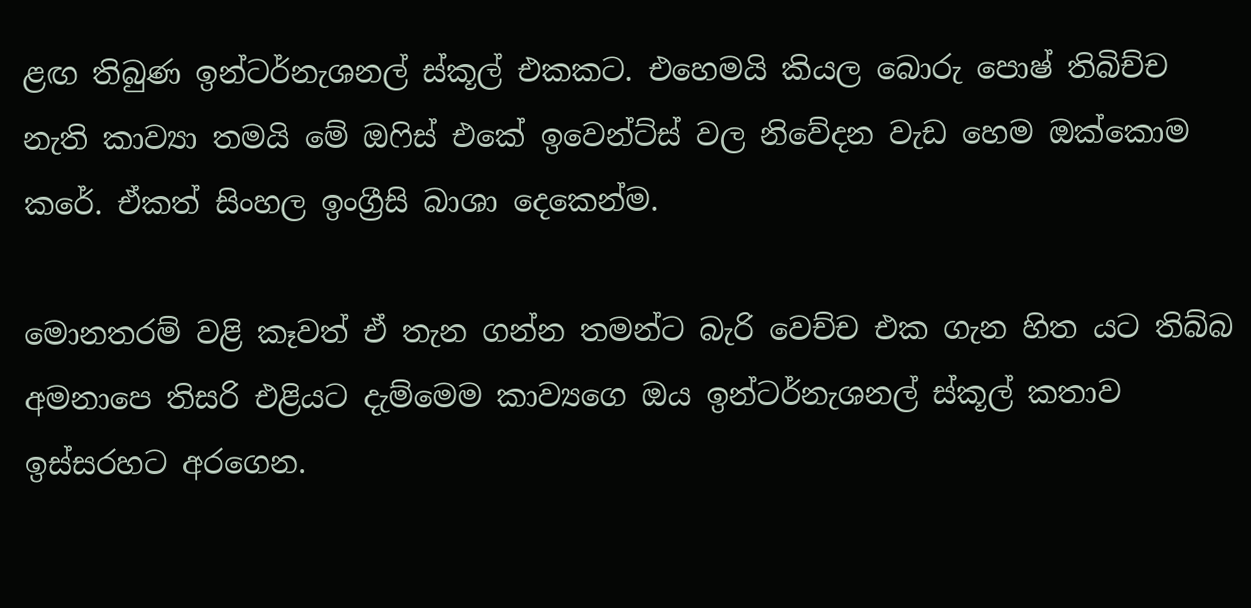ළඟ තිබුණ ඉන්ටර්නැශනල් ස්කූල් එකකට. එහෙමයි කියල බොරු පොෂ් තිබිච්ච නැති කාව්‍යා තමයි මේ ඔෆිස් එකේ ඉවෙන්ට්ස් වල නිවේදන වැඩ හෙම ඔක්කොම කරේ. ඒකත් සිංහල ඉංග්‍රීසි බාශා දෙකෙන්ම.

මොනතරම් වළි කෑවත් ඒ තැන ගන්න තමන්ට බැරි වෙච්ච එක ගැන හිත යට තිබ්බ අමනාපෙ තිසරි එළියට දැම්මෙම කාව්‍යගෙ ඔය ඉන්ටර්නැශනල් ස්කූල් කතාව ඉස්සරහට අරගෙන.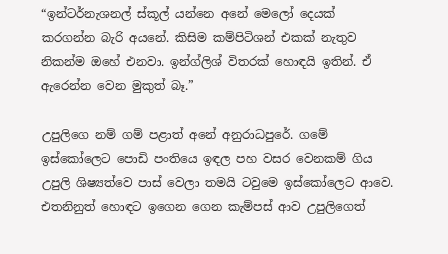“ඉන්ටර්නැශනල් ස්කූල් යන්නෙ අනේ මෙලෝ දෙයක් කරගන්න බැරි අයනේ. කිසිම කම්පිටිශන් එකක් නැතුව නිකන්ම ඔහේ එනවා. ඉන්ග්ලිශ් විතරක් හොඳයි ඉතින්. ඒ ඇරෙන්න වෙන මුකුත් බෑ.”

උපුලිගෙ නම් ගම් පළාත් අනේ අනුරාධපුරේ. ගමේ ඉස්කෝලෙට පොඩි පංතියෙ ඉඳල පහ වසර වෙනකම් ගිය උපුලි ශිෂ්‍යත්වෙ පාස් වෙලා තමයි ටවුමෙ ඉස්කෝලෙට ආවෙ. එතනිනුත් හොඳට ඉගෙන ගෙන කැම්පස් ආව උපුලිගෙත්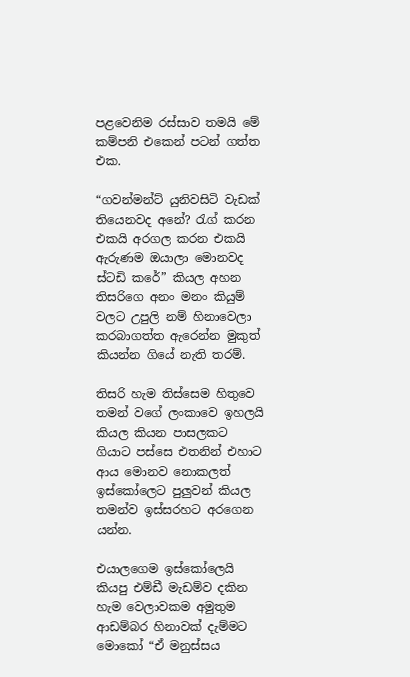පළවෙනිම රස්සාව තමයි මේ කම්පනි එකෙන් පටන් ගත්ත එක.

“ගවන්මන්ට් යුනිවසිටි වැඩක් තියෙනවද අනේ? රැග් කරන එකයි අරගල කරන එකයි ඇරුණම ඔයාලා මොනවද ස්ටඩි කරේ” කියල අහන තිසරිගෙ අනං මනං කියුම් වලට උපුලි නම් හිනාවෙලා කරබාගත්ත ඇරෙන්න මුකුත් කියන්න ගියේ නැති තරම්.

තිසරි හැම තිස්සෙම හිතුවෙ තමන් වගේ ලංකාවෙ ඉහලයි කියල කියන පාසලකට ගියාට පස්සෙ එතනින් එහාට ආය මොනව නොකලත් ඉස්කෝලෙට පුලුවන් කියල තමන්ව ඉස්සරහට අරගෙන යන්න.

එයාලගෙම ඉස්කෝලෙයි කියපු එම්ඩී මැඩම්ව දකින හැම වෙලාවකම අමුතුම ආඩම්බර හිනාවක් දැම්මට මොකෝ “ඒ මනුස්සය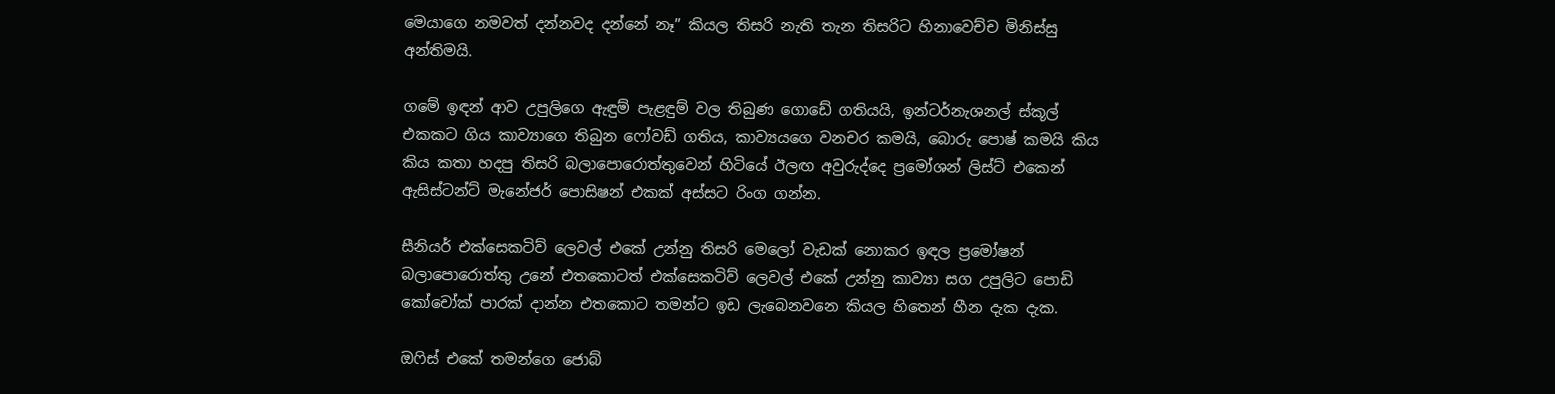මෙයාගෙ නමවත් දන්නවද දන්නේ නෑ” කියල තිසරි නැති තැන තිසරිට හිනාවෙච්ච මිනිස්සු අන්තිමයි.

ගමේ ඉඳන් ආව උපුලිගෙ ඇඳුම් පැළඳුම් වල තිබුණ ගොඩේ ගතියයි, ඉන්ටර්නැශනල් ස්කූල් එකකට ගිය කාව්‍යාගෙ තිබුන ෆෝවඩ් ගතිය, කාව්‍යයගෙ වනචර කමයි, බොරු පොෂ් කමයි කිය කිය කතා හදපු තිසරි බලාපොරොත්තුවෙන් හිටියේ ඊලඟ අවුරුද්දෙ ප්‍රමෝශන් ලිස්ට් එකෙන් ඇසිස්‍ටන්ට් මැනේජර් පොසිෂන් එකක් අස්සට රිංග ගන්න.

සීනියර් එක්සෙකටිව් ලෙවල් එකේ උන්නු තිසරි මෙලෝ වැඩක් නොකර ඉඳල ප්‍රමෝෂන් බලාපොරොත්තු උනේ එතකොටත් එක්සෙකටිව් ලෙවල් එකේ උන්නු කාව්‍යා සග උපුලිට පොඩි කෝචෝක් පාරක් දාන්න එතකොට තමන්ට ඉඩ ලැබෙනවනෙ කියල හිතෙන් හීන දැක දැක.

ඔෆිස් එකේ තමන්ගෙ ජොබ්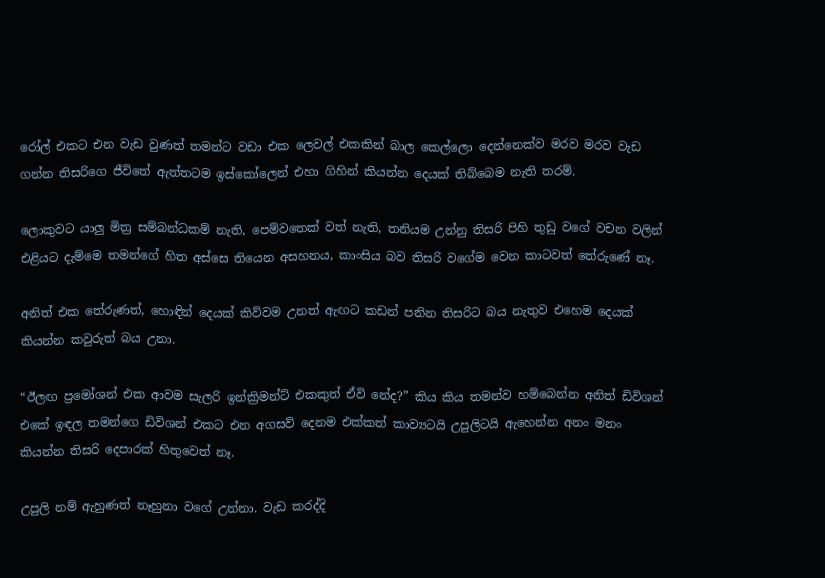රෝල් එකට එන වැඩ වුණත් තමන්ට වඩා එක ලෙවල් එකකින් බාල කෙල්ලො දෙන්නෙක්ව මරව මරව වැඩ ගන්න තිසරිගෙ ජීවිතේ ඇත්තටම ඉස්කෝලෙන් එහා ගිහින් කියන්න දෙයක් තිබ්බෙම නැති තරම්.

ලොකුවට යාලු මිත්‍ර සම්බන්ධකම් නැති, පෙම්වතෙක් වත් නැති, තනියම උන්නු තිසරි පිහි තුඩු වගේ වචන වලින් එළියට දැම්මෙ තමන්ගේ හිත අස්සෙ තියෙන අසහනය, කාංසිය බව තිසරි වගේම වෙන කාටවත් තේරුණේ නෑ.

අනිත් එක තේරුණත්, හොඳින් දෙයක් කිව්වම උනත් ඇඟට කඩන් පනින තිසරිට බය නැතුව එහෙම දෙයක් කියන්න කවුරුත් බය උනා.

“ඊලඟ ප්‍රමෝශන් එක ආවම සැලරි ඉන්ක්‍රිමන්ට් එකකුත් ඒවි නේද?” කිය කිය තමන්ව හම්බෙන්න අනිත් ඩිවිශන් එකේ ඉඳල තමන්ගෙ ඩිවිශන් එකට එන අගසව් දෙනම එක්කත් කාව්‍යටයි උපුලිටයි ඇහෙන්න අනං මනං කියන්න තිසරි දෙපාරක් හිතුවෙත් නෑ.

උපුලි නම් ඇහුණත් නෑහුනා වගේ උන්නා. වැඩ කරද්දි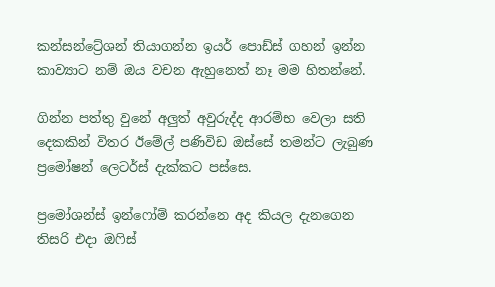කන්සන්ට්‍රේශන් තියාගන්න ඉයර් පොඩ්ස් ගහන් ඉන්න කාව්‍යාට නම් ඔය වචන ඇහුනෙත් නෑ මම හිතන්නේ.

ගින්න පත්තු වුනේ අලුත් අවුරුද්ද ආරම්භ වෙලා සති දෙකකින් විතර ඊමේල් පණිවිඩ ඔස්සේ තමන්ට ලැබුණ ප්‍රමෝෂන් ලෙටර්ස් දැක්කට පස්සෙ.

ප්‍රමෝශන්ස් ඉන්ෆෝම් කරන්නෙ අද කියල දැනගෙන තිසරි එදා ඔෆිස්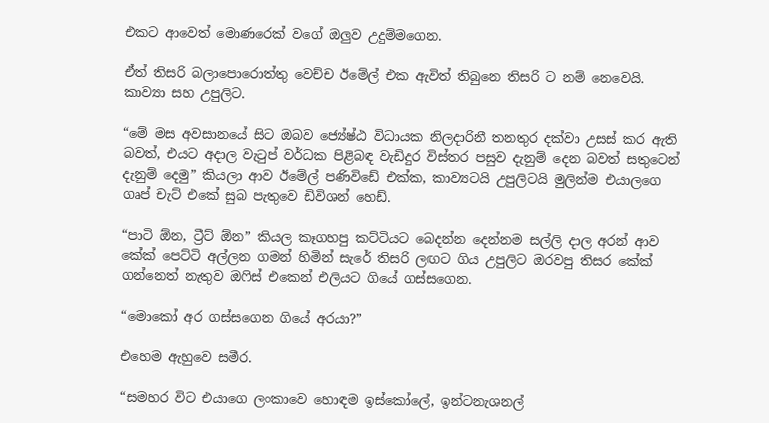එකට ආවෙත් මොණරෙක් වගේ ඔලුව උදුම්මගෙන.

ඒත් තිසරි බලාපොරොත්තු වෙච්ච ඊමේල් එක ඇවිත් තිබුනෙ තිසරි ට නම් නෙවෙයි. කාව්‍යා සහ උපුලිට.

“මේ මස අවසානයේ සිට ඔබව ජ්‍යේෂ්ඨ විධායක නිලදාරිනී තනතුර දක්වා උසස් කර ඇති බවත්, එයට අදාල වැටුප් වර්ධක පිළිබඳ වැඩිදුර විස්තර පසුව දැනුම් දෙන බවත් සතුටෙන් දැනුම් දෙමු” කියලා ආව ඊමේල් පණිවිඩේ එක්ක, කාව්‍යටයි උපුලිටයි මුලින්ම එයාලගෙ ගෘප් චැට් එකේ සුබ පැතුවෙ ඩිවිශන් හෙඩ්.

“පාටි ඕන, ට්‍රීට් ඕන” කියල කෑගහපු කට්ටියට බෙදන්න දෙන්නම සල්ලි දාල අරන් ආව කේක් පෙට්ටි අල්ලන ගමන් හිමින් සැරේ තිසරි ලඟට ගිය උපුලිට ඔරවපු තිසර කේක් ගන්නෙත් නැතුව ඔෆිස් එකෙන් එලියට ගියේ ගස්සගෙන.

“මොකෝ අර ගස්සගෙන ගියේ අරයා?”

එහෙම ඇහුවෙ සමීර.

“සමහර විට එයාගෙ ලංකාවෙ හොඳම ඉස්කෝලේ, ඉන්ටනැශනල්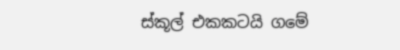ස්කූල් එකකටයි ගමේ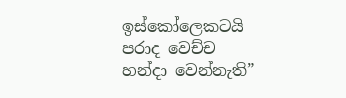ඉස්කෝලෙකටයි පරාද වෙච්ච හන්දා වෙන්නැති”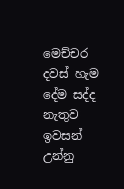මෙච්චර දවස් හැම දේම සද්ද නැතුව ඉවසන් උන්නු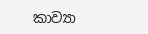කාව්‍යා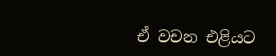ඒ වචන එළියට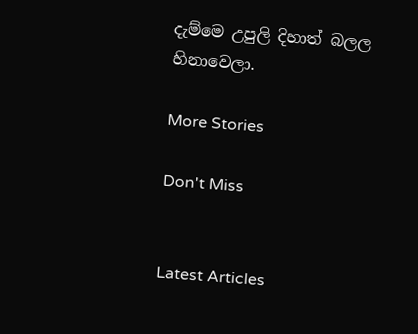දැම්මෙ උපුලි දිහාත් බලල හිනාවෙලා.

More Stories

Don't Miss


Latest Articles